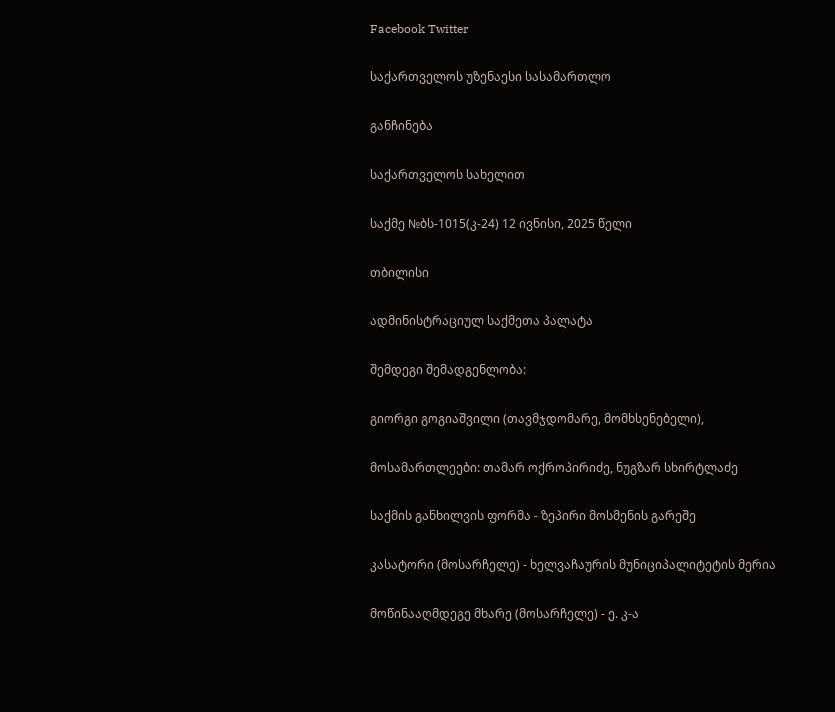Facebook Twitter

საქართველოს უზენაესი სასამართლო

განჩინება

საქართველოს სახელით

საქმე №ბს-1015(კ-24) 12 ივნისი, 2025 წელი

თბილისი

ადმინისტრაციულ საქმეთა პალატა

შემდეგი შემადგენლობა:

გიორგი გოგიაშვილი (თავმჯდომარე, მომხსენებელი),

მოსამართლეები: თამარ ოქროპირიძე, ნუგზარ სხირტლაძე

საქმის განხილვის ფორმა - ზეპირი მოსმენის გარეშე

კასატორი (მოსარჩელე) - ხელვაჩაურის მუნიციპალიტეტის მერია

მოწინააღმდეგე მხარე (მოსარჩელე) - ე. კ-ა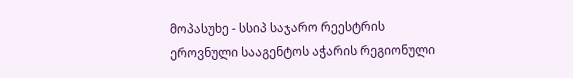მოპასუხე - სსიპ საჯარო რეესტრის ეროვნული სააგენტოს აჭარის რეგიონული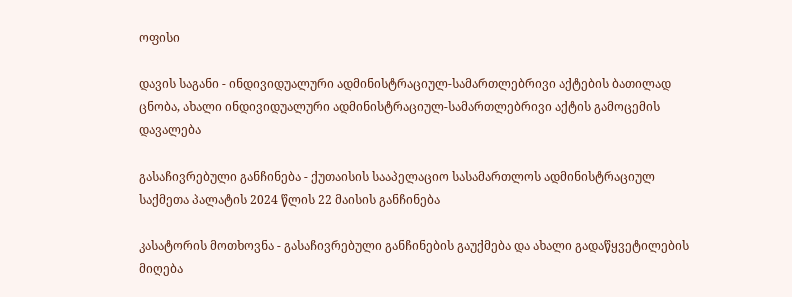ოფისი

დავის საგანი - ინდივიდუალური ადმინისტრაციულ-სამართლებრივი აქტების ბათილად ცნობა, ახალი ინდივიდუალური ადმინისტრაციულ-სამართლებრივი აქტის გამოცემის დავალება

გასაჩივრებული განჩინება - ქუთაისის სააპელაციო სასამართლოს ადმინისტრაციულ საქმეთა პალატის 2024 წლის 22 მაისის განჩინება

კასატორის მოთხოვნა - გასაჩივრებული განჩინების გაუქმება და ახალი გადაწყვეტილების მიღება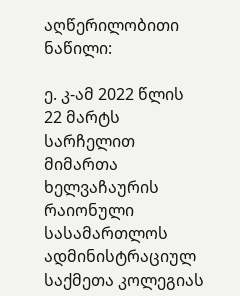აღწერილობითი ნაწილი:

ე. კ-ამ 2022 წლის 22 მარტს სარჩელით მიმართა ხელვაჩაურის რაიონული სასამართლოს ადმინისტრაციულ საქმეთა კოლეგიას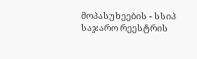მოპასუხეების - სსიპ საჯარო რეესტრის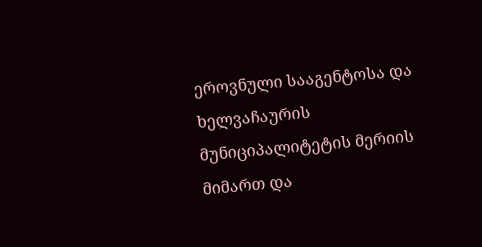ეროვნული სააგენტოსა და ხელვაჩაურის მუნიციპალიტეტის მერიის მიმართ და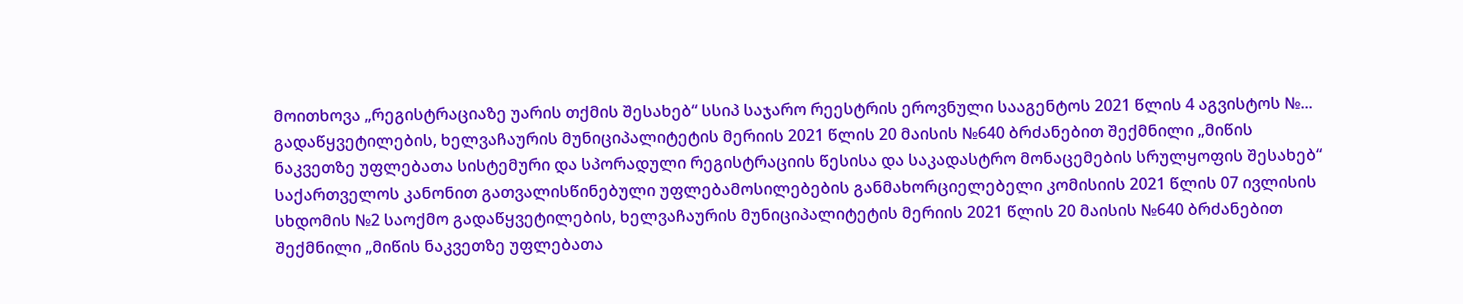მოითხოვა „რეგისტრაციაზე უარის თქმის შესახებ“ სსიპ საჯარო რეესტრის ეროვნული სააგენტოს 2021 წლის 4 აგვისტოს №... გადაწყვეტილების, ხელვაჩაურის მუნიციპალიტეტის მერიის 2021 წლის 20 მაისის №640 ბრძანებით შექმნილი „მიწის ნაკვეთზე უფლებათა სისტემური და სპორადული რეგისტრაციის წესისა და საკადასტრო მონაცემების სრულყოფის შესახებ“ საქართველოს კანონით გათვალისწინებული უფლებამოსილებების განმახორციელებელი კომისიის 2021 წლის 07 ივლისის სხდომის №2 საოქმო გადაწყვეტილების, ხელვაჩაურის მუნიციპალიტეტის მერიის 2021 წლის 20 მაისის №640 ბრძანებით შექმნილი „მიწის ნაკვეთზე უფლებათა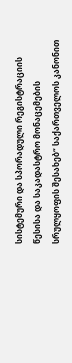სისტემური და სპორადული რეგისტრაციის წესისა და საკადასტრო მონაცემების სრულყოფის შესახებ“ საქართველოს კანონით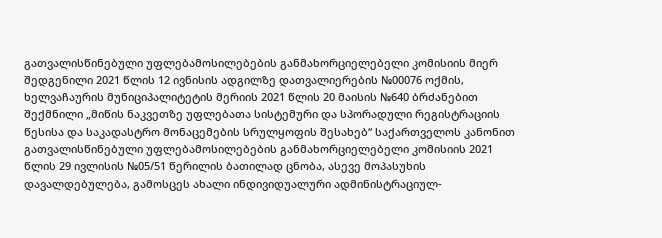გათვალისწინებული უფლებამოსილებების განმახორციელებელი კომისიის მიერ შედგენილი 2021 წლის 12 ივნისის ადგილზე დათვალიერების №00076 ოქმის, ხელვაჩაურის მუნიციპალიტეტის მერიის 2021 წლის 20 მაისის №640 ბრძანებით შექმნილი „მიწის ნაკვეთზე უფლებათა სისტემური და სპორადული რეგისტრაციის წესისა და საკადასტრო მონაცემების სრულყოფის შესახებ“ საქართველოს კანონით გათვალისწინებული უფლებამოსილებების განმახორციელებელი კომისიის 2021 წლის 29 ივლისის №05/51 წერილის ბათილად ცნობა, ასევე მოპასუხის დავალდებულება, გამოსცეს ახალი ინდივიდუალური ადმინისტრაციულ-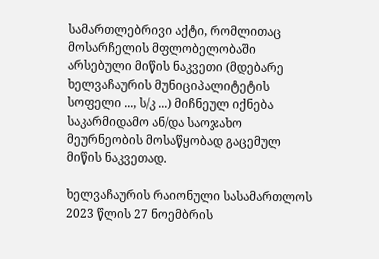სამართლებრივი აქტი, რომლითაც მოსარჩელის მფლობელობაში არსებული მიწის ნაკვეთი (მდებარე ხელვაჩაურის მუნიციპალიტეტის სოფელი ..., ს/კ ...) მიჩნეულ იქნება საკარმიდამო ან/და საოჯახო მეურნეობის მოსაწყობად გაცემულ მიწის ნაკვეთად.

ხელვაჩაურის რაიონული სასამართლოს 2023 წლის 27 ნოემბრის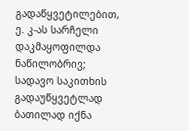გადაწყვეტილებით, ე. კ-ას სარჩელი დაკმაყოფილდა ნაწილობრივ; სადავო საკითხის გადაუწყვეტლად ბათილად იქნა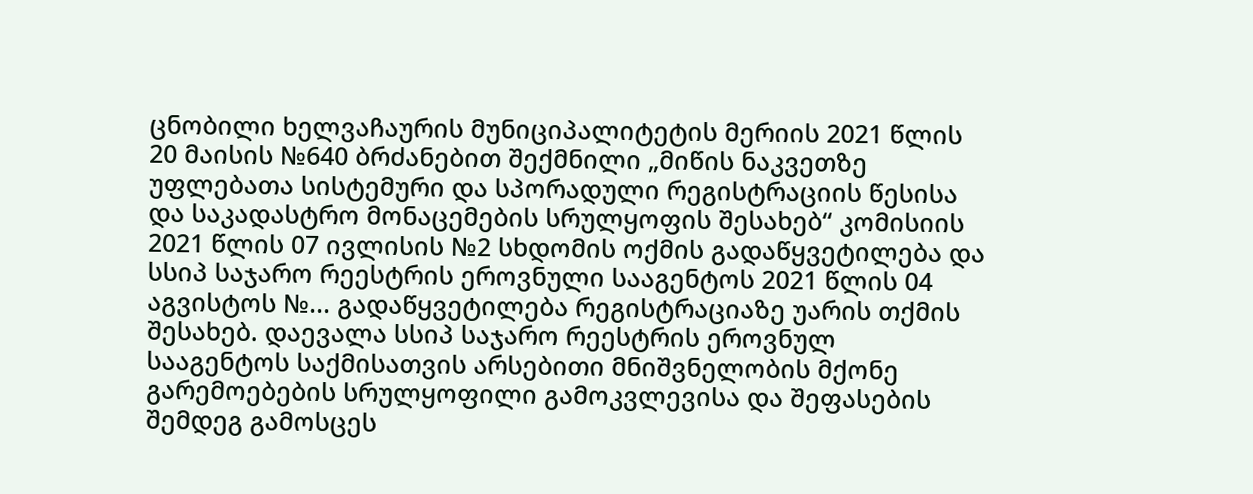ცნობილი ხელვაჩაურის მუნიციპალიტეტის მერიის 2021 წლის 20 მაისის №640 ბრძანებით შექმნილი „მიწის ნაკვეთზე უფლებათა სისტემური და სპორადული რეგისტრაციის წესისა და საკადასტრო მონაცემების სრულყოფის შესახებ“ კომისიის 2021 წლის 07 ივლისის №2 სხდომის ოქმის გადაწყვეტილება და სსიპ საჯარო რეესტრის ეროვნული სააგენტოს 2021 წლის 04 აგვისტოს №... გადაწყვეტილება რეგისტრაციაზე უარის თქმის შესახებ. დაევალა სსიპ საჯარო რეესტრის ეროვნულ სააგენტოს საქმისათვის არსებითი მნიშვნელობის მქონე გარემოებების სრულყოფილი გამოკვლევისა და შეფასების შემდეგ გამოსცეს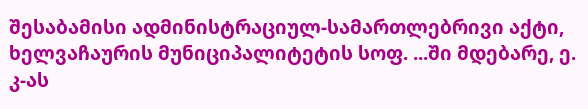შესაბამისი ადმინისტრაციულ-სამართლებრივი აქტი, ხელვაჩაურის მუნიციპალიტეტის სოფ. ...ში მდებარე, ე. კ-ას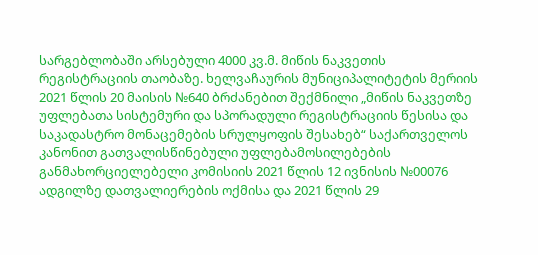სარგებლობაში არსებული 4000 კვ.მ. მიწის ნაკვეთის რეგისტრაციის თაობაზე. ხელვაჩაურის მუნიციპალიტეტის მერიის 2021 წლის 20 მაისის №640 ბრძანებით შექმნილი „მიწის ნაკვეთზე უფლებათა სისტემური და სპორადული რეგისტრაციის წესისა და საკადასტრო მონაცემების სრულყოფის შესახებ“ საქართველოს კანონით გათვალისწინებული უფლებამოსილებების განმახორციელებელი კომისიის 2021 წლის 12 ივნისის №00076 ადგილზე დათვალიერების ოქმისა და 2021 წლის 29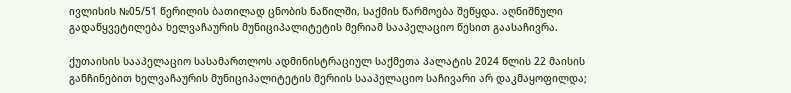ივლისის №05/51 წერილის ბათილად ცნობის ნაწილში, საქმის წარმოება შეწყდა. აღნიშნული გადაწყვეტილება ხელვაჩაურის მუნიციპალიტეტის მერიამ სააპელაციო წესით გაასაჩივრა.

ქუთაისის სააპელაციო სასამართლოს ადმინისტრაციულ საქმეთა პალატის 2024 წლის 22 მაისის განჩინებით ხელვაჩაურის მუნიციპალიტეტის მერიის სააპელაციო საჩივარი არ დაკმაყოფილდა;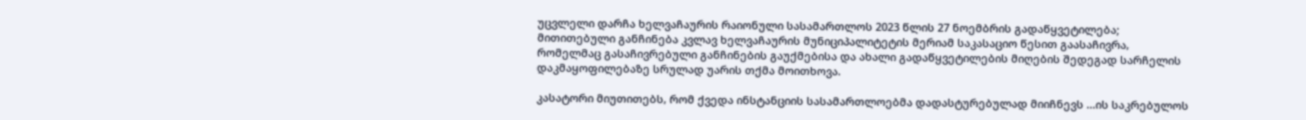უცვლელი დარჩა ხელვაჩაურის რაიონული სასამართლოს 2023 წლის 27 ნოემბრის გადაწყვეტილება; მითითებული განჩინება კვლავ ხელვაჩაურის მუნიციპალიტეტის მერიამ საკასაციო წესით გაასაჩივრა, რომელმაც გასაჩივრებული განჩინების გაუქმებისა და ახალი გადაწყვეტილების მიღების შედეგად სარჩელის დაკმაყოფილებაზე სრულად უარის თქმა მოითხოვა.

კასატორი მიუთითებს, რომ ქვედა ინსტანციის სასამართლოებმა დადასტურებულად მიიჩნევს ...ის საკრებულოს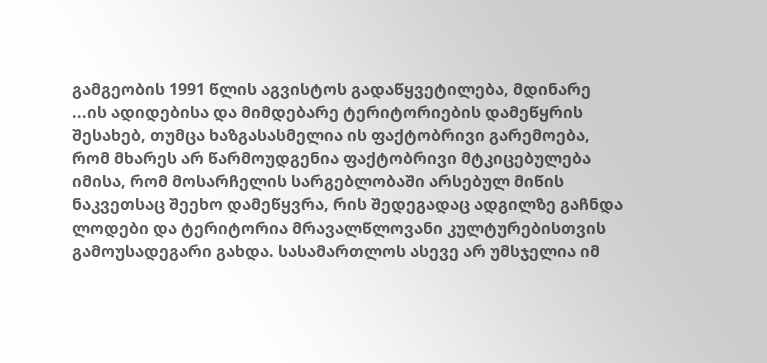გამგეობის 1991 წლის აგვისტოს გადაწყვეტილება, მდინარე ...ის ადიდებისა და მიმდებარე ტერიტორიების დამეწყრის შესახებ, თუმცა ხაზგასასმელია ის ფაქტობრივი გარემოება, რომ მხარეს არ წარმოუდგენია ფაქტობრივი მტკიცებულება იმისა, რომ მოსარჩელის სარგებლობაში არსებულ მიწის ნაკვეთსაც შეეხო დამეწყვრა, რის შედეგადაც ადგილზე გაჩნდა ლოდები და ტერიტორია მრავალწლოვანი კულტურებისთვის გამოუსადეგარი გახდა. სასამართლოს ასევე არ უმსჯელია იმ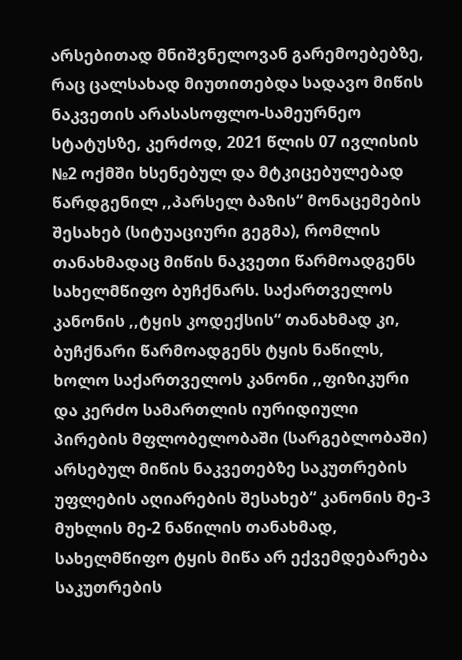არსებითად მნიშვნელოვან გარემოებებზე, რაც ცალსახად მიუთითებდა სადავო მიწის ნაკვეთის არასასოფლო-სამეურნეო სტატუსზე, კერძოდ, 2021 წლის 07 ივლისის №2 ოქმში ხსენებულ და მტკიცებულებად წარდგენილ ,,პარსელ ბაზის“ მონაცემების შესახებ (სიტუაციური გეგმა), რომლის თანახმადაც მიწის ნაკვეთი წარმოადგენს სახელმწიფო ბუჩქნარს. საქართველოს კანონის ,,ტყის კოდექსის“ თანახმად კი, ბუჩქნარი წარმოადგენს ტყის ნაწილს, ხოლო საქართველოს კანონი ,,ფიზიკური და კერძო სამართლის იურიდიული პირების მფლობელობაში (სარგებლობაში) არსებულ მიწის ნაკვეთებზე საკუთრების უფლების აღიარების შესახებ“ კანონის მე-3 მუხლის მე-2 ნაწილის თანახმად, სახელმწიფო ტყის მიწა არ ექვემდებარება საკუთრების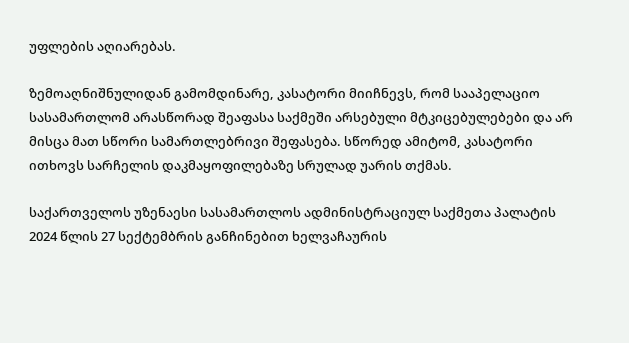უფლების აღიარებას.

ზემოაღნიშნულიდან გამომდინარე, კასატორი მიიჩნევს, რომ სააპელაციო სასამართლომ არასწორად შეაფასა საქმეში არსებული მტკიცებულებები და არ მისცა მათ სწორი სამართლებრივი შეფასება. სწორედ ამიტომ, კასატორი ითხოვს სარჩელის დაკმაყოფილებაზე სრულად უარის თქმას.

საქართველოს უზენაესი სასამართლოს ადმინისტრაციულ საქმეთა პალატის 2024 წლის 27 სექტემბრის განჩინებით ხელვაჩაურის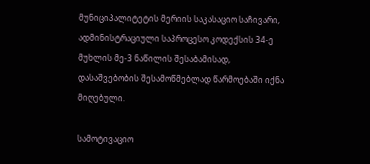მუნიციპალიტეტის მერიის საკასაციო საჩივარი, ადმინისტრაციული საპროცესო კოდექსის 34-ე მუხლის მე-3 ნაწილის შესაბამისად, დასაშვებობის შესამოწმებლად წარმოებაში იქნა მიღებული.

სამოტივაციო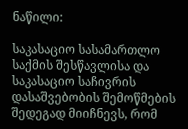ნაწილი:

საკასაციო სასამართლო საქმის შესწავლისა და საკასაციო საჩივრის დასაშვებობის შემოწმების შედეგად მიიჩნევს, რომ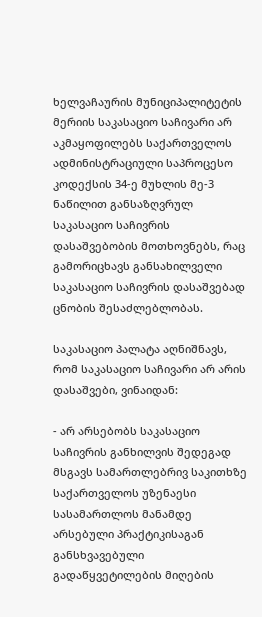ხელვაჩაურის მუნიციპალიტეტის მერიის საკასაციო საჩივარი არ აკმაყოფილებს საქართველოს ადმინისტრაციული საპროცესო კოდექსის 34-ე მუხლის მე-3 ნაწილით განსაზღვრულ საკასაციო საჩივრის დასაშვებობის მოთხოვნებს, რაც გამორიცხავს განსახილველი საკასაციო საჩივრის დასაშვებად ცნობის შესაძლებლობას.

საკასაციო პალატა აღნიშნავს, რომ საკასაციო საჩივარი არ არის დასაშვები, ვინაიდან:

- არ არსებობს საკასაციო საჩივრის განხილვის შედეგად მსგავს სამართლებრივ საკითხზე საქართველოს უზენაესი სასამართლოს მანამდე არსებული პრაქტიკისაგან განსხვავებული გადაწყვეტილების მიღების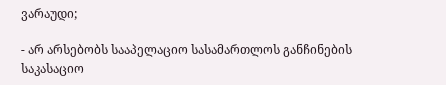ვარაუდი;

- არ არსებობს სააპელაციო სასამართლოს განჩინების საკასაციო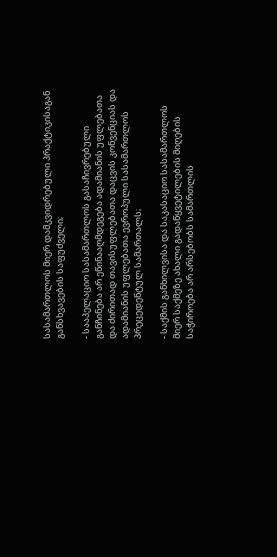სასამართლოს მიერ დამკვიდრებული პრაქტიკისაგან განსხვავების საფუძველი;

- სააპელაციო სასამართლოს გასაჩივრებული განჩინება არ ეწინააღმდეგება ადამიანის უფლებათა და ძირითად თავისუფლებათა დაცვის კონვენციას და ადამიანის უფლებათა ევროპული სასამართლოს პრეცედენტულ სამართალს;

- საქმის განხილვისა და საკასაციო სასამართლოს მიერ საქმეზე ახალი გადაწყვეტილების მიღების საჭიროება არ არსებობს სამართლის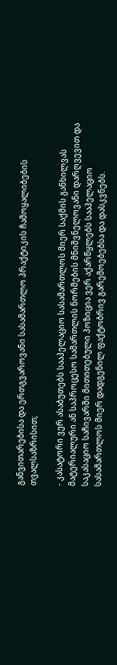განვითარებისა და ერთგვაროვანი სასამართლო პრაქტიკის ჩამოყალიბების თვალსაზრისით;

- კასატორი ვერ ასაბუთებს სააპელაციო სასამართლოს მიერ საქმის განხილვას მატერიალური ან საპროცესო სამართლის ნორმების მნიშვნელოვანი დარღვევით და საკასაციო საჩივარში მითითებული პოზიცია ვერ აქარწყლებს სააპელაციო სასამართლოს მიერ დადგენილ ფაქტობრივ გარემოებებსა და დასკვნებს.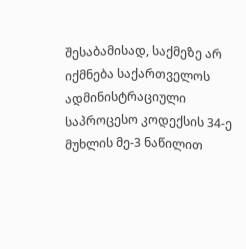შესაბამისად, საქმეზე არ იქმნება საქართველოს ადმინისტრაციული საპროცესო კოდექსის 34-ე მუხლის მე-3 ნაწილით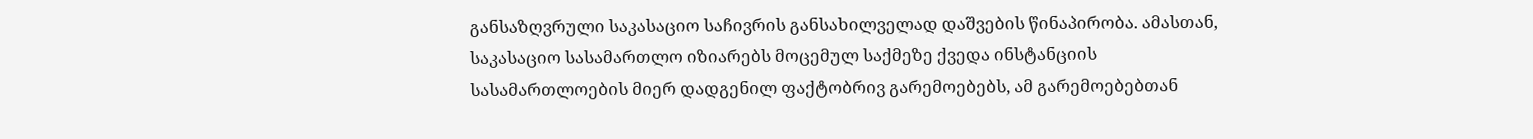განსაზღვრული საკასაციო საჩივრის განსახილველად დაშვების წინაპირობა. ამასთან, საკასაციო სასამართლო იზიარებს მოცემულ საქმეზე ქვედა ინსტანციის სასამართლოების მიერ დადგენილ ფაქტობრივ გარემოებებს, ამ გარემოებებთან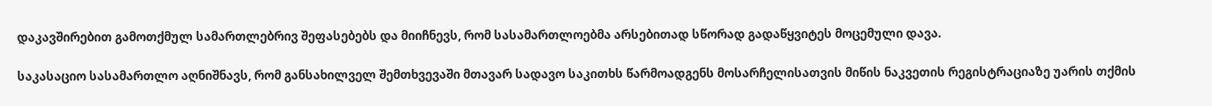დაკავშირებით გამოთქმულ სამართლებრივ შეფასებებს და მიიჩნევს, რომ სასამართლოებმა არსებითად სწორად გადაწყვიტეს მოცემული დავა.

საკასაციო სასამართლო აღნიშნავს, რომ განსახილველ შემთხვევაში მთავარ სადავო საკითხს წარმოადგენს მოსარჩელისათვის მიწის ნაკვეთის რეგისტრაციაზე უარის თქმის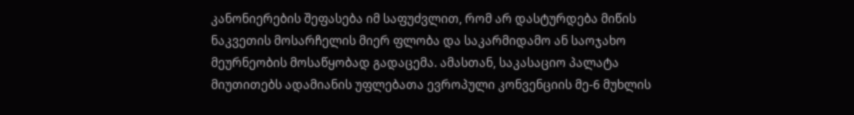კანონიერების შეფასება იმ საფუძვლით, რომ არ დასტურდება მიწის ნაკვეთის მოსარჩელის მიერ ფლობა და საკარმიდამო ან საოჯახო მეურნეობის მოსაწყობად გადაცემა. ამასთან, საკასაციო პალატა მიუთითებს ადამიანის უფლებათა ევროპული კონვენციის მე-6 მუხლის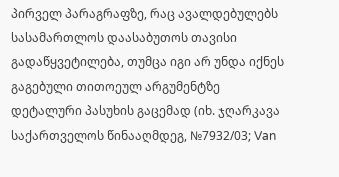პირველ პარაგრაფზე, რაც ავალდებულებს სასამართლოს დაასაბუთოს თავისი გადაწყვეტილება, თუმცა იგი არ უნდა იქნეს გაგებული თითოეულ არგუმენტზე დეტალური პასუხის გაცემად (იხ. ჯღარკავა საქართველოს წინააღმდეგ, №7932/03; Van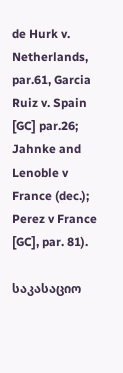de Hurk v. Netherlands, par.61, Garcia Ruiz v. Spain [GC] par.26; Jahnke and Lenoble v France (dec.); Perez v France [GC], par. 81).

საკასაციო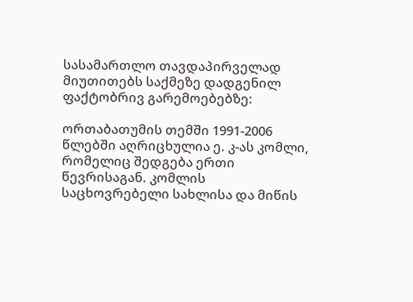სასამართლო თავდაპირველად მიუთითებს საქმეზე დადგენილ ფაქტობრივ გარემოებებზე:

ორთაბათუმის თემში 1991-2006 წლებში აღრიცხულია ე. კ-ას კომლი, რომელიც შედგება ერთი წევრისაგან. კომლის საცხოვრებელი სახლისა და მიწის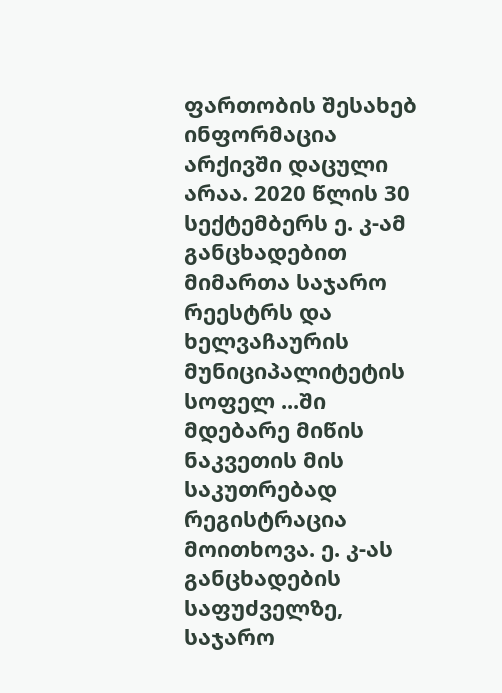ფართობის შესახებ ინფორმაცია არქივში დაცული არაა. 2020 წლის 30 სექტემბერს ე. კ-ამ განცხადებით მიმართა საჯარო რეესტრს და ხელვაჩაურის მუნიციპალიტეტის სოფელ ...ში მდებარე მიწის ნაკვეთის მის საკუთრებად რეგისტრაცია მოითხოვა. ე. კ-ას განცხადების საფუძველზე, საჯარო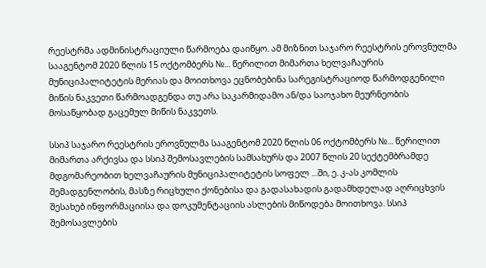რეესტრმა ადმინისტრაციული წარმოება დაიწყო. ამ მიზნით საჯარო რეესტრის ეროვნულმა სააგენტომ 2020 წლის 15 ოქტომბერს №... წერილით მიმართა ხელვაჩაურის მუნიციპალიტეტის მერიას და მოითხოვა ეცნობებინა სარეგისტრაციოდ წარმოდგენილი მიწის ნაკვეთი წარმოადგენდა თუ არა საკარმიდამო ან/და საოჯახო მეურნეობის მოსაწყობად გაცემულ მიწის ნაკვეთს.

სსიპ საჯარო რეესტრის ეროვნულმა სააგენტომ 2020 წლის 06 ოქტომბერს №... წერილით მიმართა არქივსა და სსიპ შემოსავლების სამსახურს და 2007 წლის 20 სექტემბრამდე მდგომარეობით ხელვაჩაურის მუნიციპალიტეტის სოფელ ...ში, ე. კ-ას კომლის შემადგენლობის, მასზე რიცხული ქონებისა და გადასახადის გადამხდელად აღრიცხვის შესახებ ინფორმაციისა და დოკუმენტაციის ასლების მიწოდება მოითხოვა. სსიპ შემოსავლების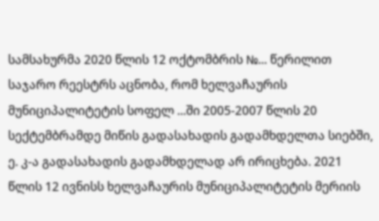სამსახურმა 2020 წლის 12 ოქტომბრის №... წერილით საჯარო რეესტრს აცნობა, რომ ხელვაჩაურის მუნიციპალიტეტის სოფელ ...ში 2005-2007 წლის 20 სექტემბრამდე მიწის გადასახადის გადამხდელთა სიებში, ე. კ-ა გადასახადის გადამხდელად არ ირიცხება. 2021 წლის 12 ივნისს ხელვაჩაურის მუნიციპალიტეტის მერიის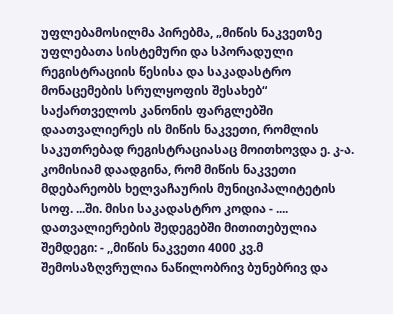უფლებამოსილმა პირებმა, „მიწის ნაკვეთზე უფლებათა სისტემური და სპორადული რეგისტრაციის წესისა და საკადასტრო მონაცემების სრულყოფის შესახებ“ საქართველოს კანონის ფარგლებში დაათვალიერეს ის მიწის ნაკვეთი, რომლის საკუთრებად რეგისტრაციასაც მოითხოვდა ე. კ-ა. კომისიამ დაადგინა, რომ მიწის ნაკვეთი მდებარეობს ხელვაჩაურის მუნიციპალიტეტის სოფ. ...ში. მისი საკადასტრო კოდია - .... დათვალიერების შედეგებში მითითებულია შემდეგი: - ,,მიწის ნაკვეთი 4000 კვ.მ შემოსაზღვრულია ნაწილობრივ ბუნებრივ და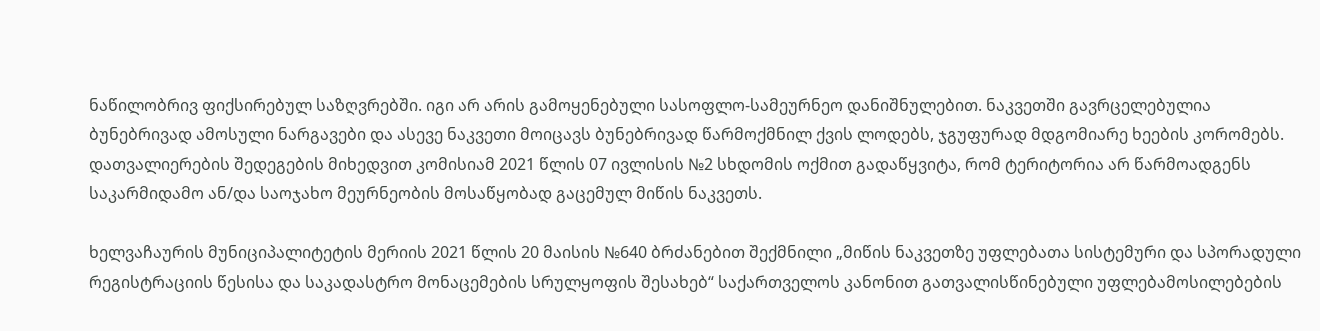ნაწილობრივ ფიქსირებულ საზღვრებში. იგი არ არის გამოყენებული სასოფლო-სამეურნეო დანიშნულებით. ნაკვეთში გავრცელებულია ბუნებრივად ამოსული ნარგავები და ასევე ნაკვეთი მოიცავს ბუნებრივად წარმოქმნილ ქვის ლოდებს, ჯგუფურად მდგომიარე ხეების კორომებს. დათვალიერების შედეგების მიხედვით კომისიამ 2021 წლის 07 ივლისის №2 სხდომის ოქმით გადაწყვიტა, რომ ტერიტორია არ წარმოადგენს საკარმიდამო ან/და საოჯახო მეურნეობის მოსაწყობად გაცემულ მიწის ნაკვეთს.

ხელვაჩაურის მუნიციპალიტეტის მერიის 2021 წლის 20 მაისის №640 ბრძანებით შექმნილი „მიწის ნაკვეთზე უფლებათა სისტემური და სპორადული რეგისტრაციის წესისა და საკადასტრო მონაცემების სრულყოფის შესახებ“ საქართველოს კანონით გათვალისწინებული უფლებამოსილებების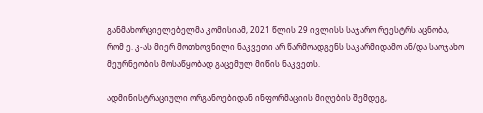განმახორციელებელმა კომისიამ, 2021 წლის 29 ივლისს საჯარო რეესტრს აცნობა, რომ ე. კ-ას მიერ მოთხოვნილი ნაკვეთი არ წარმოადგენს საკარმიდამო ან/და საოჯახო მეურნეობის მოსაწყობად გაცემულ მიწის ნაკვეთს.

ადმინისტრაციული ორგანოებიდან ინფორმაციის მიღების შემდეგ,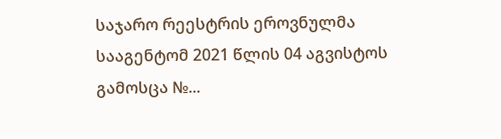საჯარო რეესტრის ეროვნულმა სააგენტომ 2021 წლის 04 აგვისტოს გამოსცა №...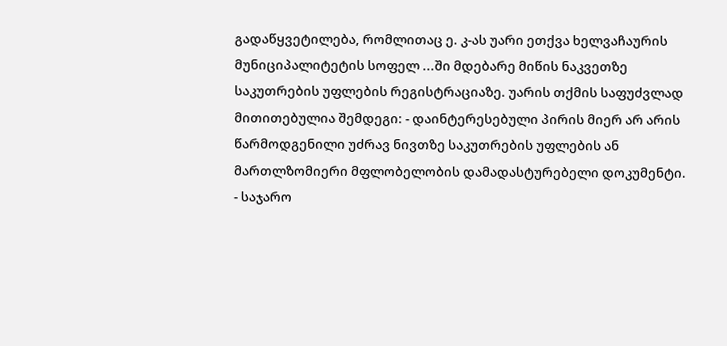გადაწყვეტილება, რომლითაც ე. კ-ას უარი ეთქვა ხელვაჩაურის მუნიციპალიტეტის სოფელ ...ში მდებარე მიწის ნაკვეთზე საკუთრების უფლების რეგისტრაციაზე. უარის თქმის საფუძვლად მითითებულია შემდეგი: - დაინტერესებული პირის მიერ არ არის წარმოდგენილი უძრავ ნივთზე საკუთრების უფლების ან მართლზომიერი მფლობელობის დამადასტურებელი დოკუმენტი. - საჯარო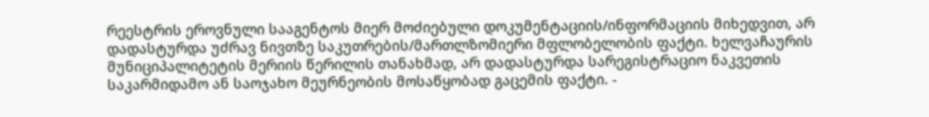რეესტრის ეროვნული სააგენტოს მიერ მოძიებული დოკუმენტაციის/ინფორმაციის მიხედვით, არ დადასტურდა უძრავ ნივთზე საკუთრების/მართლზომიერი მფლობელობის ფაქტი. ხელვაჩაურის მუნიციპალიტეტის მერიის წერილის თანახმად, არ დადასტურდა სარეგისტრაციო ნაკვეთის საკარმიდამო ან საოჯახო მეურნეობის მოსაწყობად გაცემის ფაქტი. -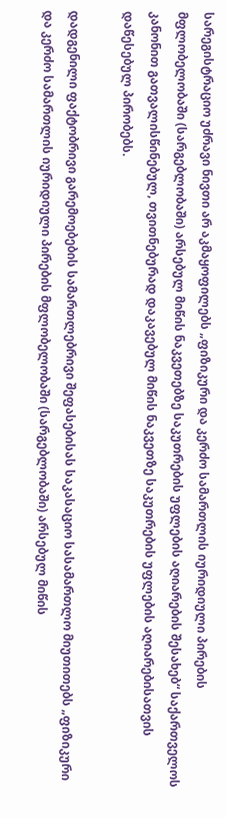სარეგისტრაციო უძრავი ნივთი არ აკმაყოფილებს „ფიზიკური და კერძო სამართლის იურიდიული პირების მფლობელობაში (სარგებლობაში) არსებულ მიწის ნაკვეთებზე საკუთრების უფლების აღიარების შესახებ“ საქართველოს კანონით გათვალისწინებულ, თვითნებურად დაკავებულ მიწის ნაკვეთზე საკუთრების უფლების აღიარებისათვის დაწესებულ პირობებს.

დადგენილი ფაქტობრივი გარემოებების სამართლებრივი შეფასებისას საკასაციო სასამართლო მიუთითებს „ფიზიკური და კერძო სამართლის იურიდიული პირების მფლობელობაში (სარგებლობაში) არსებულ მიწის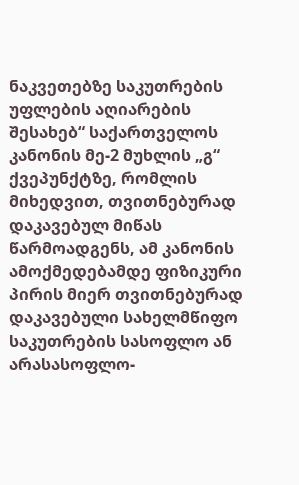ნაკვეთებზე საკუთრების უფლების აღიარების შესახებ“ საქართველოს კანონის მე-2 მუხლის „გ“ ქვეპუნქტზე, რომლის მიხედვით, თვითნებურად დაკავებულ მიწას წარმოადგენს, ამ კანონის ამოქმედებამდე ფიზიკური პირის მიერ თვითნებურად დაკავებული სახელმწიფო საკუთრების სასოფლო ან არასასოფლო-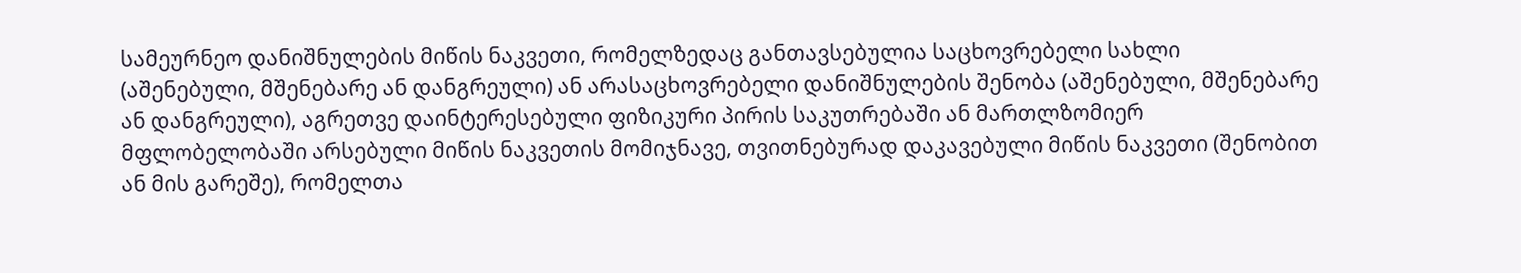სამეურნეო დანიშნულების მიწის ნაკვეთი, რომელზედაც განთავსებულია საცხოვრებელი სახლი (აშენებული, მშენებარე ან დანგრეული) ან არასაცხოვრებელი დანიშნულების შენობა (აშენებული, მშენებარე ან დანგრეული), აგრეთვე დაინტერესებული ფიზიკური პირის საკუთრებაში ან მართლზომიერ მფლობელობაში არსებული მიწის ნაკვეთის მომიჯნავე, თვითნებურად დაკავებული მიწის ნაკვეთი (შენობით ან მის გარეშე), რომელთა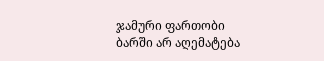ჯამური ფართობი ბარში არ აღემატება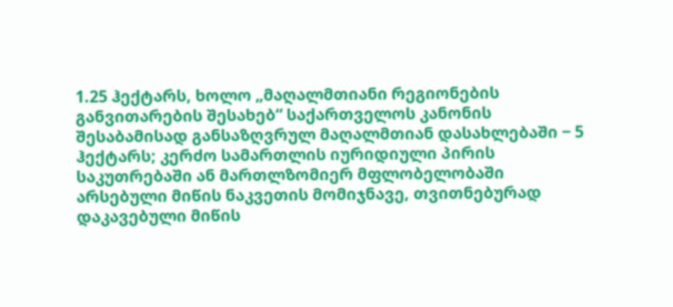1.25 ჰექტარს, ხოლო „მაღალმთიანი რეგიონების განვითარების შესახებ“ საქართველოს კანონის შესაბამისად განსაზღვრულ მაღალმთიან დასახლებაში − 5 ჰექტარს; კერძო სამართლის იურიდიული პირის საკუთრებაში ან მართლზომიერ მფლობელობაში არსებული მიწის ნაკვეთის მომიჯნავე, თვითნებურად დაკავებული მიწის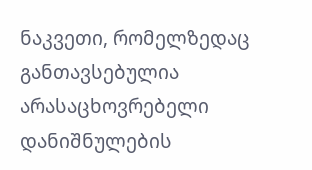ნაკვეთი, რომელზედაც განთავსებულია არასაცხოვრებელი დანიშნულების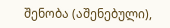შენობა (აშენებული),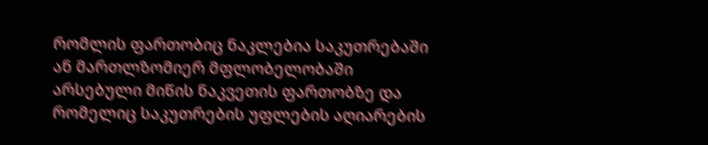რომლის ფართობიც ნაკლებია საკუთრებაში ან მართლზომიერ მფლობელობაში არსებული მიწის ნაკვეთის ფართობზე და რომელიც საკუთრების უფლების აღიარების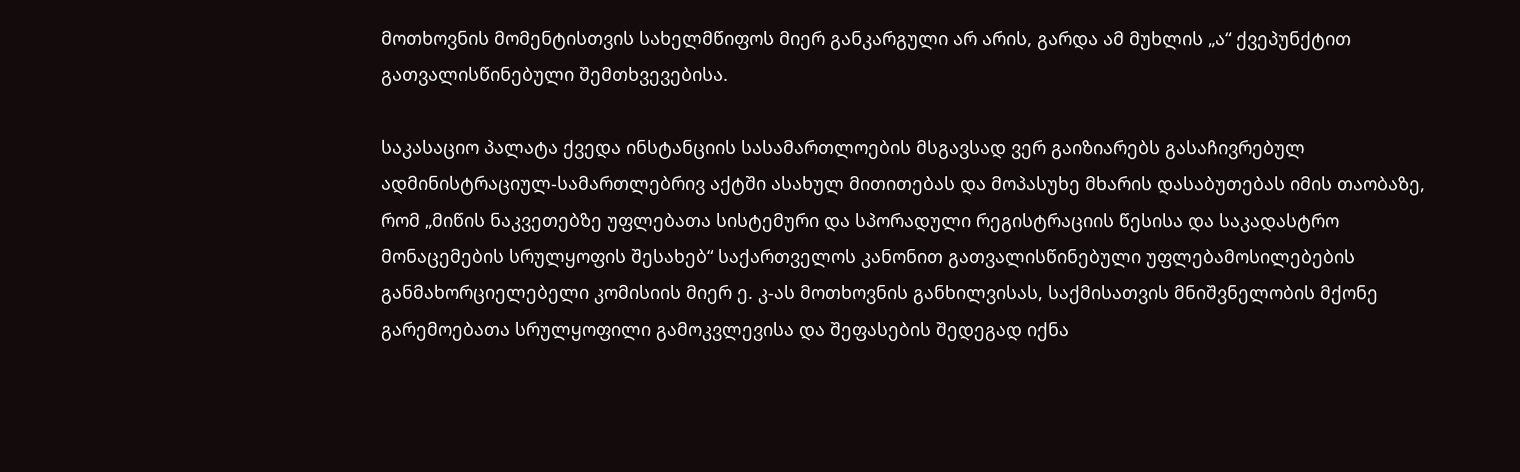მოთხოვნის მომენტისთვის სახელმწიფოს მიერ განკარგული არ არის, გარდა ამ მუხლის „ა“ ქვეპუნქტით გათვალისწინებული შემთხვევებისა.

საკასაციო პალატა ქვედა ინსტანციის სასამართლოების მსგავსად ვერ გაიზიარებს გასაჩივრებულ ადმინისტრაციულ-სამართლებრივ აქტში ასახულ მითითებას და მოპასუხე მხარის დასაბუთებას იმის თაობაზე, რომ „მიწის ნაკვეთებზე უფლებათა სისტემური და სპორადული რეგისტრაციის წესისა და საკადასტრო მონაცემების სრულყოფის შესახებ“ საქართველოს კანონით გათვალისწინებული უფლებამოსილებების განმახორციელებელი კომისიის მიერ ე. კ-ას მოთხოვნის განხილვისას, საქმისათვის მნიშვნელობის მქონე გარემოებათა სრულყოფილი გამოკვლევისა და შეფასების შედეგად იქნა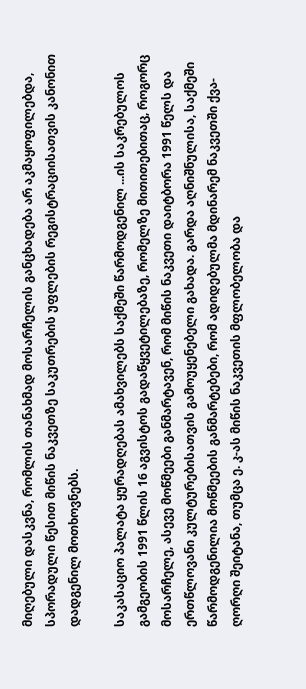მიღებული დასკვნა, რომლის თანახმად მოსარჩელის განცხადება არ აკმაყოფილებდა, სპორადული წესით მიწის ნაკვეთზე საკუთრების უფლების რეგისტრაციისათვის კანონით დადგენილ მოთხოვნებს.

საკასაციო პალატა ყურადღებას ამახვილებს საქმეში წარმოდგენილ ...ის საკრებულოს გამგეობის 1991 წლის 16 აგვისტოს გადაწყვეტილებაზე, რომელზე მითითებითაც, როგორც მოსარჩელე, ასევე მოწმეები განმარტავენ, რომ მიწის ნაკვეთი დაიტბორა 1991 წელს და ერთწლოვანი კულტურებისათვის გამოუყენებელი გახადა. გარდა აღნიშნულისა, საქმეში წარმოდგენილია მოწმეების განმარტებები, რომ ადიდებულმა მდინარემ ნაკვეთში ქვა-ღორღი შეიტანა, თუმცა ე. კ-ას მიწის ნაკვეთის მფლობელობა და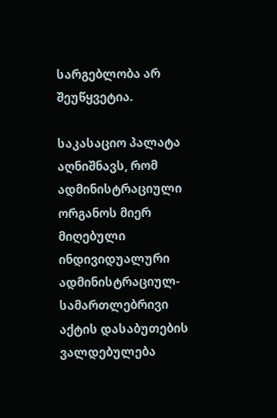სარგებლობა არ შეუწყვეტია.

საკასაციო პალატა აღნიშნავს, რომ ადმინისტრაციული ორგანოს მიერ მიღებული ინდივიდუალური ადმინისტრაციულ-სამართლებრივი აქტის დასაბუთების ვალდებულება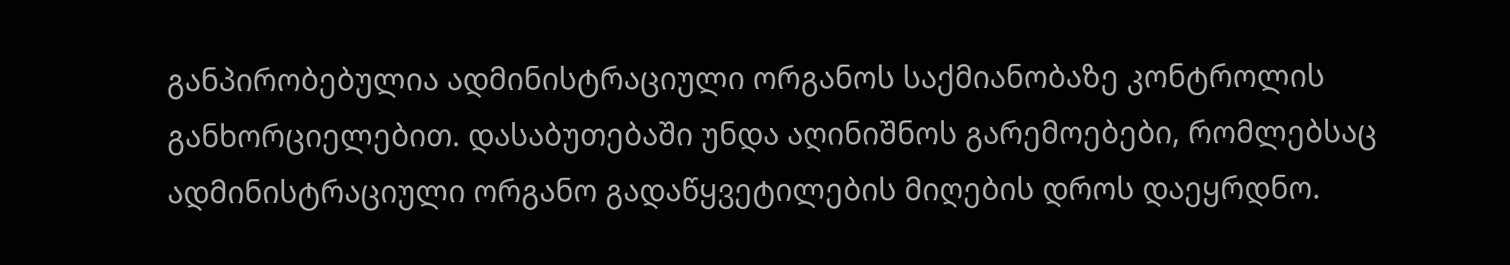განპირობებულია ადმინისტრაციული ორგანოს საქმიანობაზე კონტროლის განხორციელებით. დასაბუთებაში უნდა აღინიშნოს გარემოებები, რომლებსაც ადმინისტრაციული ორგანო გადაწყვეტილების მიღების დროს დაეყრდნო.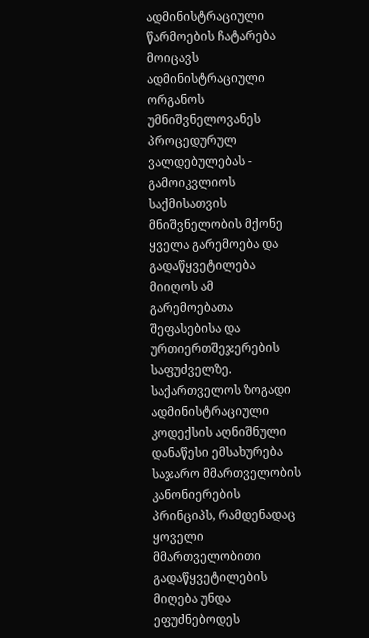ადმინისტრაციული წარმოების ჩატარება მოიცავს ადმინისტრაციული ორგანოს უმნიშვნელოვანეს პროცედურულ ვალდებულებას - გამოიკვლიოს საქმისათვის მნიშვნელობის მქონე ყველა გარემოება და გადაწყვეტილება მიიღოს ამ გარემოებათა შეფასებისა და ურთიერთშეჯერების საფუძველზე. საქართველოს ზოგადი ადმინისტრაციული კოდექსის აღნიშნული დანაწესი ემსახურება საჯარო მმართველობის კანონიერების პრინციპს, რამდენადაც ყოველი მმართველობითი გადაწყვეტილების მიღება უნდა ეფუძნებოდეს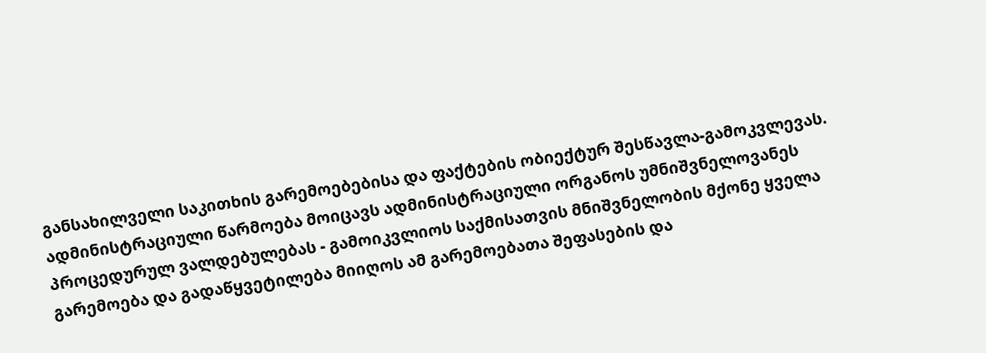განსახილველი საკითხის გარემოებებისა და ფაქტების ობიექტურ შესწავლა-გამოკვლევას. ადმინისტრაციული წარმოება მოიცავს ადმინისტრაციული ორგანოს უმნიშვნელოვანეს პროცედურულ ვალდებულებას - გამოიკვლიოს საქმისათვის მნიშვნელობის მქონე ყველა გარემოება და გადაწყვეტილება მიიღოს ამ გარემოებათა შეფასების და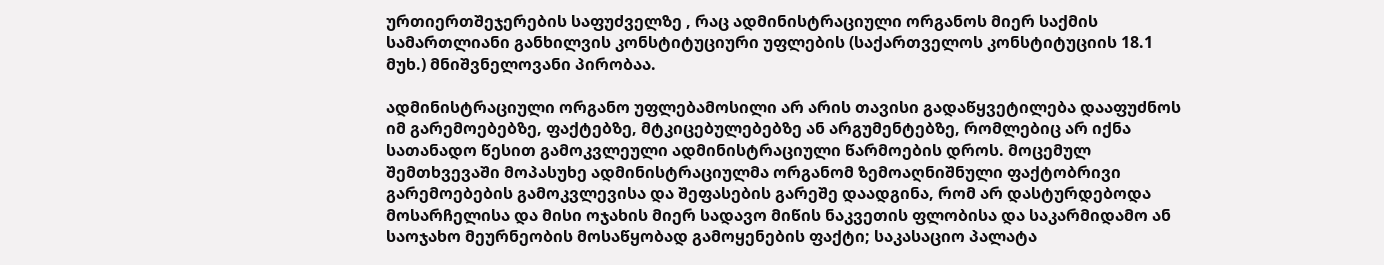ურთიერთშეჯერების საფუძველზე , რაც ადმინისტრაციული ორგანოს მიერ საქმის სამართლიანი განხილვის კონსტიტუციური უფლების (საქართველოს კონსტიტუციის 18.1 მუხ.) მნიშვნელოვანი პირობაა.

ადმინისტრაციული ორგანო უფლებამოსილი არ არის თავისი გადაწყვეტილება დააფუძნოს იმ გარემოებებზე, ფაქტებზე, მტკიცებულებებზე ან არგუმენტებზე, რომლებიც არ იქნა სათანადო წესით გამოკვლეული ადმინისტრაციული წარმოების დროს. მოცემულ შემთხვევაში მოპასუხე ადმინისტრაციულმა ორგანომ ზემოაღნიშნული ფაქტობრივი გარემოებების გამოკვლევისა და შეფასების გარეშე დაადგინა, რომ არ დასტურდებოდა მოსარჩელისა და მისი ოჯახის მიერ სადავო მიწის ნაკვეთის ფლობისა და საკარმიდამო ან საოჯახო მეურნეობის მოსაწყობად გამოყენების ფაქტი; საკასაციო პალატა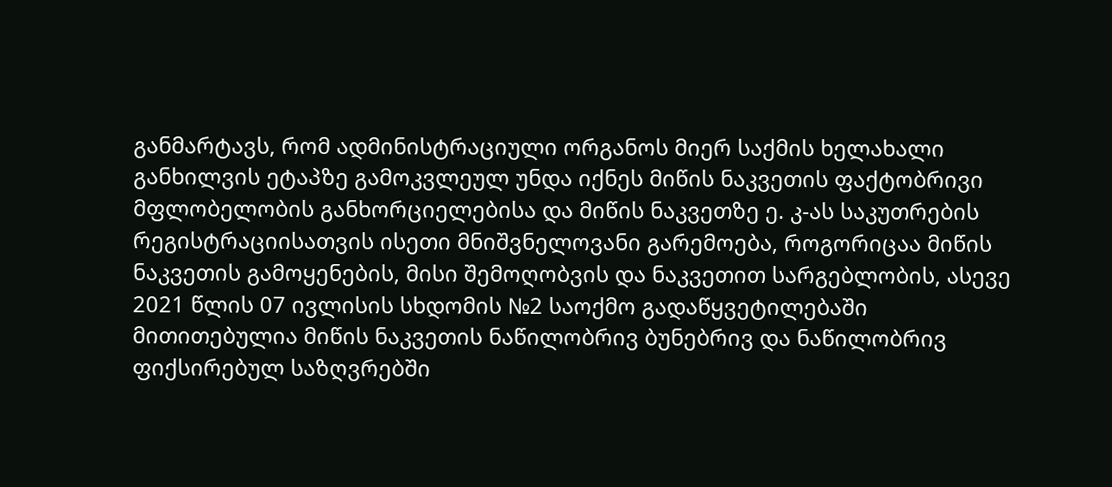განმარტავს, რომ ადმინისტრაციული ორგანოს მიერ საქმის ხელახალი განხილვის ეტაპზე გამოკვლეულ უნდა იქნეს მიწის ნაკვეთის ფაქტობრივი მფლობელობის განხორციელებისა და მიწის ნაკვეთზე ე. კ-ას საკუთრების რეგისტრაციისათვის ისეთი მნიშვნელოვანი გარემოება, როგორიცაა მიწის ნაკვეთის გამოყენების, მისი შემოღობვის და ნაკვეთით სარგებლობის, ასევე 2021 წლის 07 ივლისის სხდომის №2 საოქმო გადაწყვეტილებაში მითითებულია მიწის ნაკვეთის ნაწილობრივ ბუნებრივ და ნაწილობრივ ფიქსირებულ საზღვრებში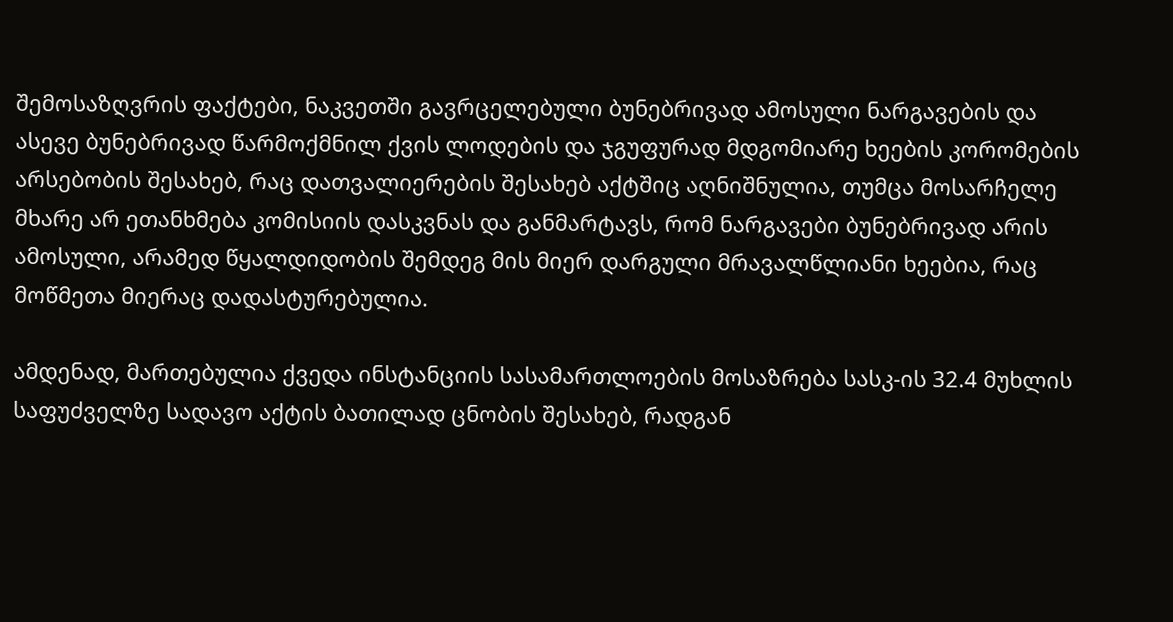შემოსაზღვრის ფაქტები, ნაკვეთში გავრცელებული ბუნებრივად ამოსული ნარგავების და ასევე ბუნებრივად წარმოქმნილ ქვის ლოდების და ჯგუფურად მდგომიარე ხეების კორომების არსებობის შესახებ, რაც დათვალიერების შესახებ აქტშიც აღნიშნულია, თუმცა მოსარჩელე მხარე არ ეთანხმება კომისიის დასკვნას და განმარტავს, რომ ნარგავები ბუნებრივად არის ამოსული, არამედ წყალდიდობის შემდეგ მის მიერ დარგული მრავალწლიანი ხეებია, რაც მოწმეთა მიერაც დადასტურებულია.

ამდენად, მართებულია ქვედა ინსტანციის სასამართლოების მოსაზრება სასკ-ის 32.4 მუხლის საფუძველზე სადავო აქტის ბათილად ცნობის შესახებ, რადგან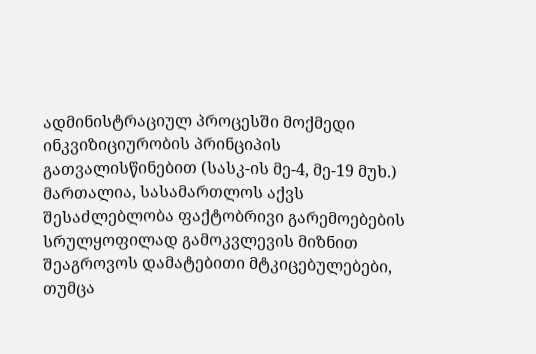ადმინისტრაციულ პროცესში მოქმედი ინკვიზიციურობის პრინციპის გათვალისწინებით (სასკ-ის მე-4, მე-19 მუხ.) მართალია, სასამართლოს აქვს შესაძლებლობა ფაქტობრივი გარემოებების სრულყოფილად გამოკვლევის მიზნით შეაგროვოს დამატებითი მტკიცებულებები, თუმცა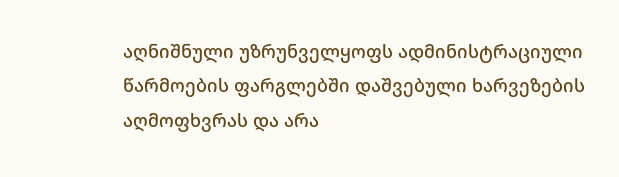აღნიშნული უზრუნველყოფს ადმინისტრაციული წარმოების ფარგლებში დაშვებული ხარვეზების აღმოფხვრას და არა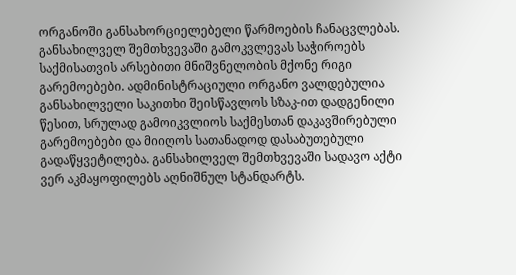ორგანოში განსახორციელებელი წარმოების ჩანაცვლებას. განსახილველ შემთხვევაში გამოკვლევას საჭიროებს საქმისათვის არსებითი მნიშვნელობის მქონე რიგი გარემოებები. ადმინისტრაციული ორგანო ვალდებულია განსახილველი საკითხი შეისწავლოს სზაკ-ით დადგენილი წესით, სრულად გამოიკვლიოს საქმესთან დაკავშირებული გარემოებები და მიიღოს სათანადოდ დასაბუთებული გადაწყვეტილება. განსახილველ შემთხვევაში სადავო აქტი ვერ აკმაყოფილებს აღნიშნულ სტანდარტს.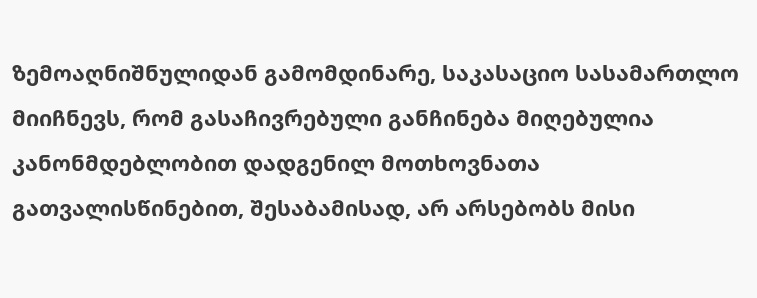ზემოაღნიშნულიდან გამომდინარე, საკასაციო სასამართლო მიიჩნევს, რომ გასაჩივრებული განჩინება მიღებულია კანონმდებლობით დადგენილ მოთხოვნათა გათვალისწინებით, შესაბამისად, არ არსებობს მისი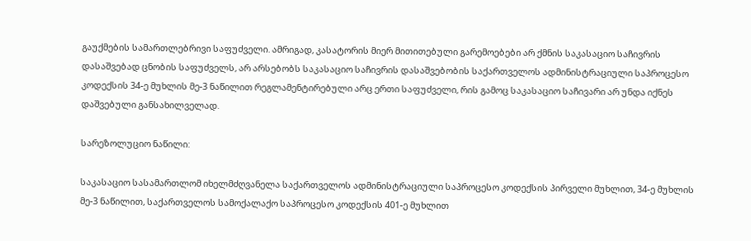გაუქმების სამართლებრივი საფუძველი. ამრიგად, კასატორის მიერ მითითებული გარემოებები არ ქმნის საკასაციო საჩივრის დასაშვებად ცნობის საფუძველს, არ არსებობს საკასაციო საჩივრის დასაშვებობის საქართველოს ადმინისტრაციული საპროცესო კოდექსის 34-ე მუხლის მე-3 ნაწილით რეგლამენტირებული არც ერთი საფუძველი, რის გამოც საკასაციო საჩივარი არ უნდა იქნეს დაშვებული განსახილველად.

სარეზოლუციო ნაწილი:

საკასაციო სასამართლომ იხელმძღვანელა საქართველოს ადმინისტრაციული საპროცესო კოდექსის პირველი მუხლით, 34-ე მუხლის მე-3 ნაწილით, საქართველოს სამოქალაქო საპროცესო კოდექსის 401-ე მუხლით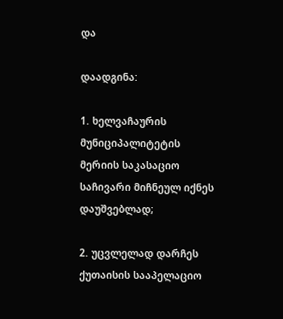და

დაადგინა:

1. ხელვაჩაურის მუნიციპალიტეტის მერიის საკასაციო საჩივარი მიჩნეულ იქნეს დაუშვებლად;

2. უცვლელად დარჩეს ქუთაისის სააპელაციო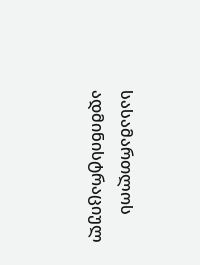სასამართლოს ადმინისტრაციულ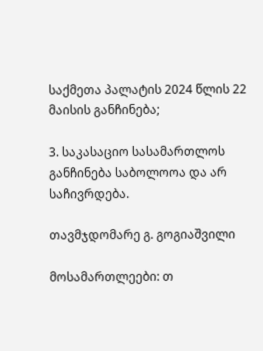საქმეთა პალატის 2024 წლის 22 მაისის განჩინება;

3. საკასაციო სასამართლოს განჩინება საბოლოოა და არ საჩივრდება.

თავმჯდომარე გ. გოგიაშვილი

მოსამართლეები: თ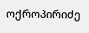ოქროპირიძე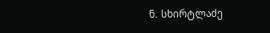ნ. სხირტლაძე